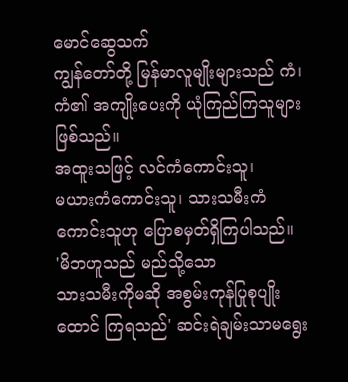မောင်ဆွေသက်
ကျွန်တော်တို့ မြန်မာလူမျိုးများသည် ကံ၊ ကံ၏ အကျိုးပေးကို ယုံကြည်ကြသူများ ဖြစ်သည်။
အထူးသဖြင့် လင်ကံကောင်းသူ၊
မယားကံကောင်းသူ၊ သားသမီးကံကောင်းသူဟု ပြောစမှတ်ရှိကြပါသည်။
'မိဘဟူသည် မည်သို့သော
သားသမီးကိုမဆို အစွမ်းကုန်ပြုစုပျိုးထောင် ကြရသည်' ဆင်းရဲချမ်းသာမရွေး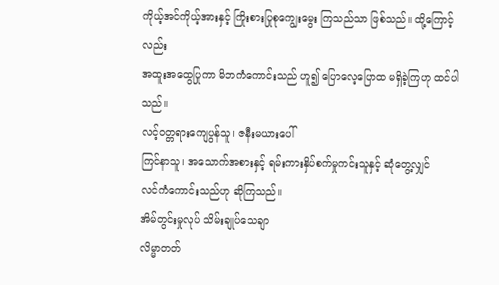ကိုယ့်အင်ကိုယ့်အားနှင့် ကြိုးစားပြုစုကျွေးမွေး ကြသည်သာ ဖြစ်သည်။ ထို့ကြောင့်လည်း
အထူးအထွေပြုကာ မိဘကံကောင်းသည် ဟူ၍ ပြောလေ့ပြောထ မရှိခဲ့ကြဟု ထင်ပါသည်။
လင့်ဝတ္တရားကျေပွန်သူ၊ ဇနီးမယားပေါ်
ကြင်နာသူ၊ အသောက်အစားနှင့် ရမ်းကားနှိပ်စက်မှုကင်းသူနှင့် ဆုံတွေ့လျှင်
လင်ကံကောင်းသည်ဟု ဆိုကြသည်။
အိမ်တွင်းမှုလုပ် သိမ်းချုပ်သေချာ
လိမ္မာတတ်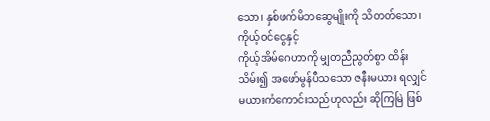သော၊ နှစ်ဖက်မိဘဆွေမျိုးကို သိတတ်သော၊ ကိုယ့်ဝင်ငွေနှင့်
ကိုယ့်အိမ်ဂေဟာကို မျှတညီညွတ်စွာ ထိန်းသိမ်း၍ အဖော်မွန်ပီသသော ဇနီးမယား ရလျှင်
မယားကံကောင်းသည်ဟုလည်း ဆိုကြမြဲ ဖြစ်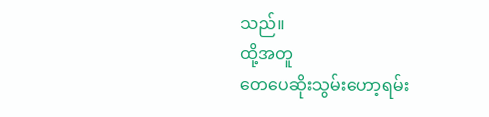သည်။
ထို့အတူ
တေပေဆိုးသွမ်းဟော့ရမ်း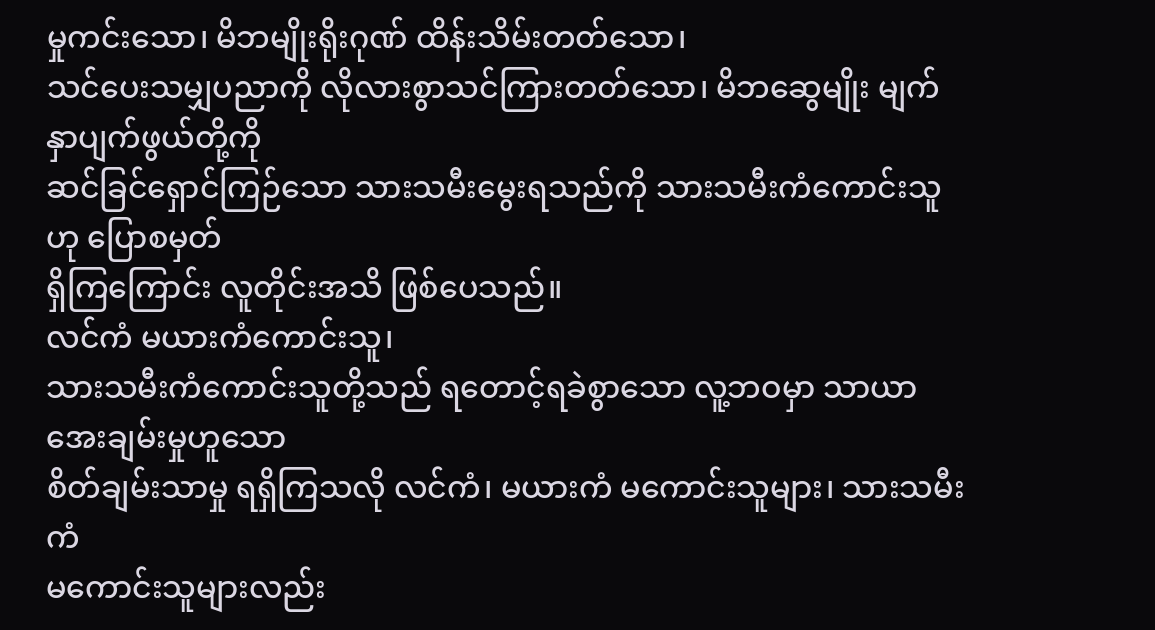မှုကင်းသော၊ မိဘမျိုးရိုးဂုဏ် ထိန်းသိမ်းတတ်သော၊
သင်ပေးသမျှပညာကို လိုလားစွာသင်ကြားတတ်သော၊ မိဘဆွေမျိုး မျက်နှာပျက်ဖွယ်တို့ကို
ဆင်ခြင်ရှောင်ကြဉ်သော သားသမီးမွေးရသည်ကို သားသမီးကံကောင်းသူဟု ပြောစမှတ်
ရှိကြကြောင်း လူတိုင်းအသိ ဖြစ်ပေသည်။
လင်ကံ မယားကံကောင်းသူ၊
သားသမီးကံကောင်းသူတို့သည် ရတောင့်ရခဲစွာသော လူ့ဘဝမှာ သာယာအေးချမ်းမှုဟူသော
စိတ်ချမ်းသာမှု ရရှိကြသလို လင်ကံ၊ မယားကံ မကောင်းသူများ၊ သားသမီးကံ
မကောင်းသူများလည်း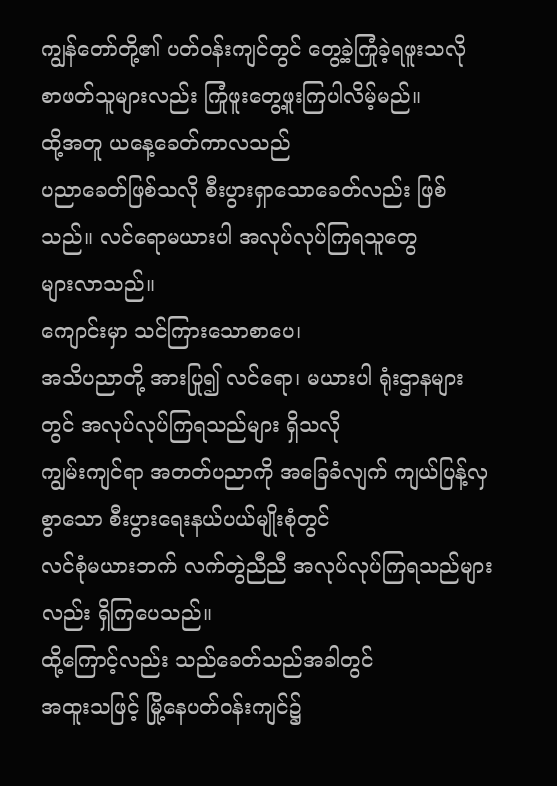ကျွန်တော်တို့၏ ပတ်ဝန်းကျင်တွင် တွေ့ခဲ့ကြုံခဲ့ရဖူးသလို
စာဖတ်သူများလည်း ကြုံဖူးတွေ့ဖူးကြပါလိမ့်မည်။
ထို့အတူ ယနေ့ခေတ်ကာလသည်
ပညာခေတ်ဖြစ်သလို စီးပွားရှာသောခေတ်လည်း ဖြစ်သည်။ လင်ရောမယားပါ အလုပ်လုပ်ကြရသူတွေ
များလာသည်။
ကျောင်းမှာ သင်ကြားသောစာပေ၊
အသိပညာတို့ အားပြု၍ လင်ရော၊ မယားပါ ရုံးဌာနများတွင် အလုပ်လုပ်ကြရသည်များ ရှိသလို
ကျွမ်းကျင်ရာ အတတ်ပညာကို အခြေခံလျက် ကျယ်ပြန့်လှစွာသော စီးပွားရေးနယ်ပယ်မျိုးစုံတွင်
လင်စုံမယားဘက် လက်တွဲညီညီ အလုပ်လုပ်ကြရသည်များလည်း ရှိကြပေသည်။
ထို့ကြောင့်လည်း သည်ခေတ်သည်အခါတွင်
အထူးသဖြင့် မြို့နေပတ်ဝန်းကျင်၌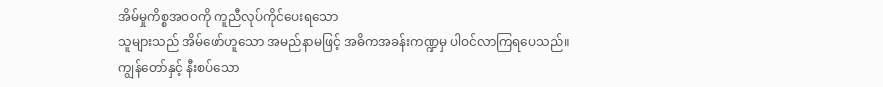အိမ်မှုကိစ္စအဝဝကို ကူညီလုပ်ကိုင်ပေးရသော
သူများသည် အိမ်ဖော်ဟူသော အမည်နာမဖြင့် အဓိကအခန်းကဏ္ဍမှ ပါဝင်လာကြရပေသည်။
ကျွန်တော်နှင့် နီးစပ်သော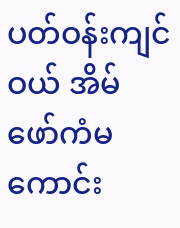ပတ်ဝန်းကျင်ဝယ် အိမ်ဖော်ကံမကောင်း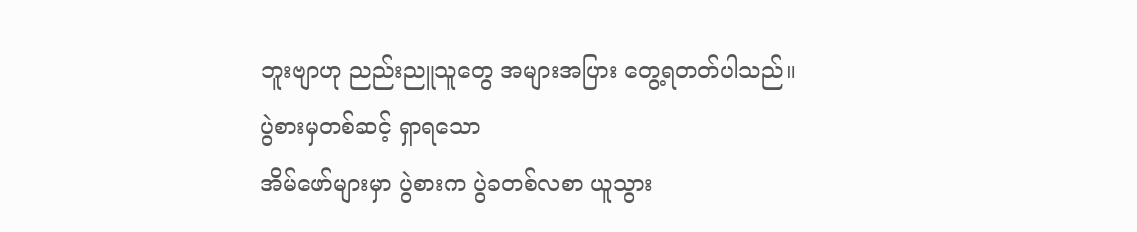ဘူးဗျာဟု ညည်းညူသူတွေ အများအပြား တွေ့ရတတ်ပါသည်။
ပွဲစားမှတစ်ဆင့် ရှာရသော
အိမ်ဖော်များမှာ ပွဲစားက ပွဲခတစ်လစာ ယူသွား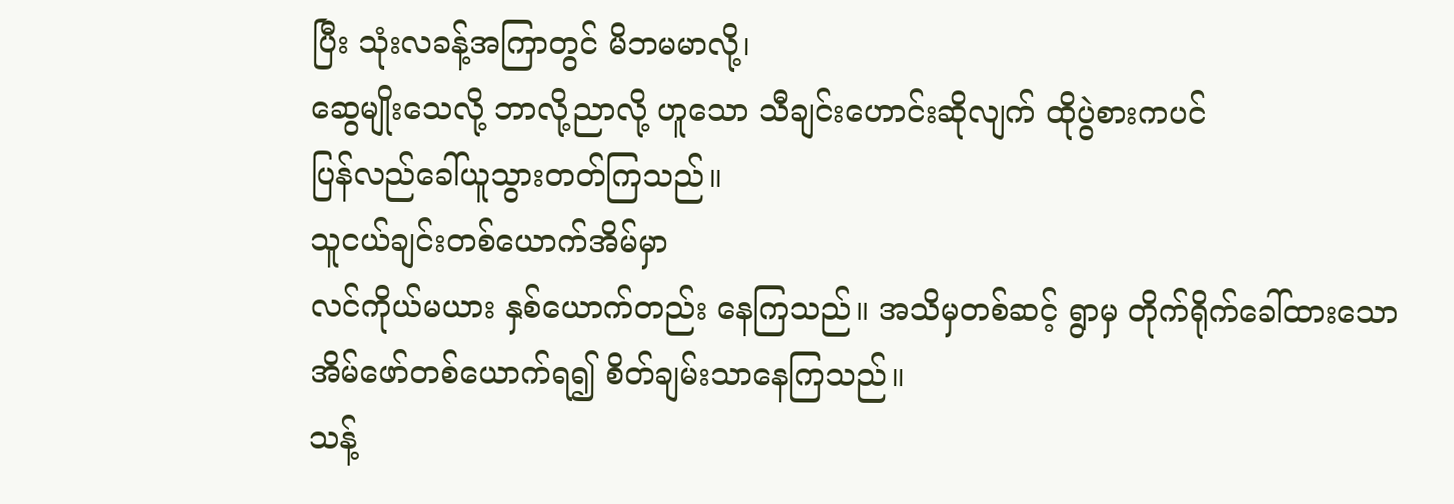ပြီး သုံးလခန့်အကြာတွင် မိဘမမာလို့၊
ဆွေမျိုးသေလို့ ဘာလို့ညာလို့ ဟူသော သီချင်းဟောင်းဆိုလျက် ထိုပွဲစားကပင်
ပြန်လည်ခေါ်ယူသွားတတ်ကြသည်။
သူငယ်ချင်းတစ်ယောက်အိမ်မှာ
လင်ကိုယ်မယား နှစ်ယောက်တည်း နေကြသည်။ အသိမှတစ်ဆင့် ရွာမှ တိုက်ရိုက်ခေါ်ထားသော
အိမ်ဖော်တစ်ယောက်ရ၍ စိတ်ချမ်းသာနေကြသည်။
သန့်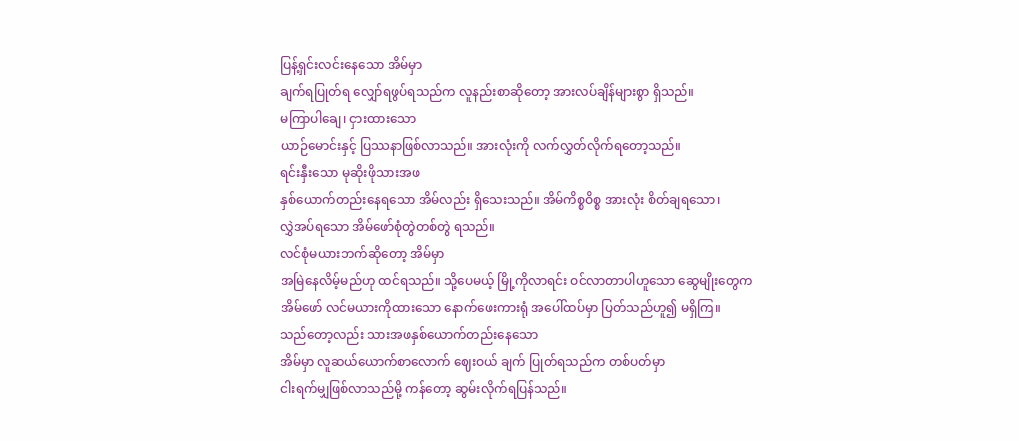ပြန့်ရှင်းလင်းနေသော အိမ်မှာ
ချက်ရပြုတ်ရ လျှော်ရဖွပ်ရသည်က လူနည်းစာဆိုတော့ အားလပ်ချိန်များစွာ ရှိသည်။
မကြာပါချေ၊ ငှားထားသော
ယာဉ်မောင်းနှင့် ပြဿနာဖြစ်လာသည်။ အားလုံးကို လက်လွှတ်လိုက်ရတော့သည်။
ရင်းနှီးသော မုဆိုးဖိုသားအဖ
နှစ်ယောက်တည်းနေရသော အိမ်လည်း ရှိသေးသည်။ အိမ်ကိစ္စဝိစ္စ အားလုံး စိတ်ချရသော၊
လွှဲအပ်ရသော အိမ်ဖော်စုံတွဲတစ်တွဲ ရသည်။
လင်စုံမယားဘက်ဆိုတော့ အိမ်မှာ
အမြဲနေလိမ့်မည်ဟု ထင်ရသည်။ သို့ပေမယ့် မြို့ကိုလာရင်း ဝင်လာတာပါဟူသော ဆွေမျိုးတွေက
အိမ်ဖော် လင်မယားကိုထားသော နောက်ဖေးကားရုံ အပေါ်ထပ်မှာ ပြတ်သည်ဟူ၍ မရှိကြ။
သည်တော့လည်း သားအဖနှစ်ယောက်တည်းနေသော
အိမ်မှာ လူဆယ်ယောက်စာလောက် ဈေးဝယ် ချက် ပြုတ်ရသည်က တစ်ပတ်မှာ
ငါးရက်မျှဖြစ်လာသည်မို့ ကန်တော့ ဆွမ်းလိုက်ရပြန်သည်။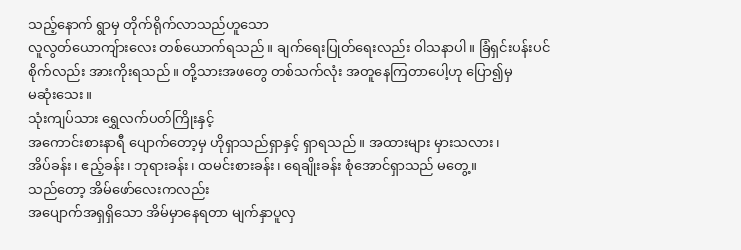သည့်နောက် ရွာမှ တိုက်ရိုက်လာသည်ဟူသော
လူလွတ်ယောကျ်ားလေး တစ်ယောက်ရသည်။ ချက်ရေးပြုတ်ရေးလည်း ဝါသနာပါ။ ခြံရှင်းပန်းပင်
စိုက်လည်း အားကိုးရသည်။ တို့သားအဖတွေ တစ်သက်လုံး အတူနေကြတာပေါ့ဟု ပြော၍မှ
မဆုံးသေး။
သုံးကျပ်သား ရွှေလက်ပတ်ကြိုးနှင့်
အကောင်းစားနာရီ ပျောက်တော့မှ ဟိုရှာသည်ရှာနှင့် ရှာရသည်။ အထားများ မှားသလား၊
အိပ်ခန်း၊ ဧည့်ခန်း၊ ဘုရားခန်း၊ ထမင်းစားခန်း၊ ရေချိုးခန်း စုံအောင်ရှာသည် မတွေ့။
သည်တော့ အိမ်ဖော်လေးကလည်း
အပျောက်အရှရှိသော အိမ်မှာနေရတာ မျက်နှာပူလှ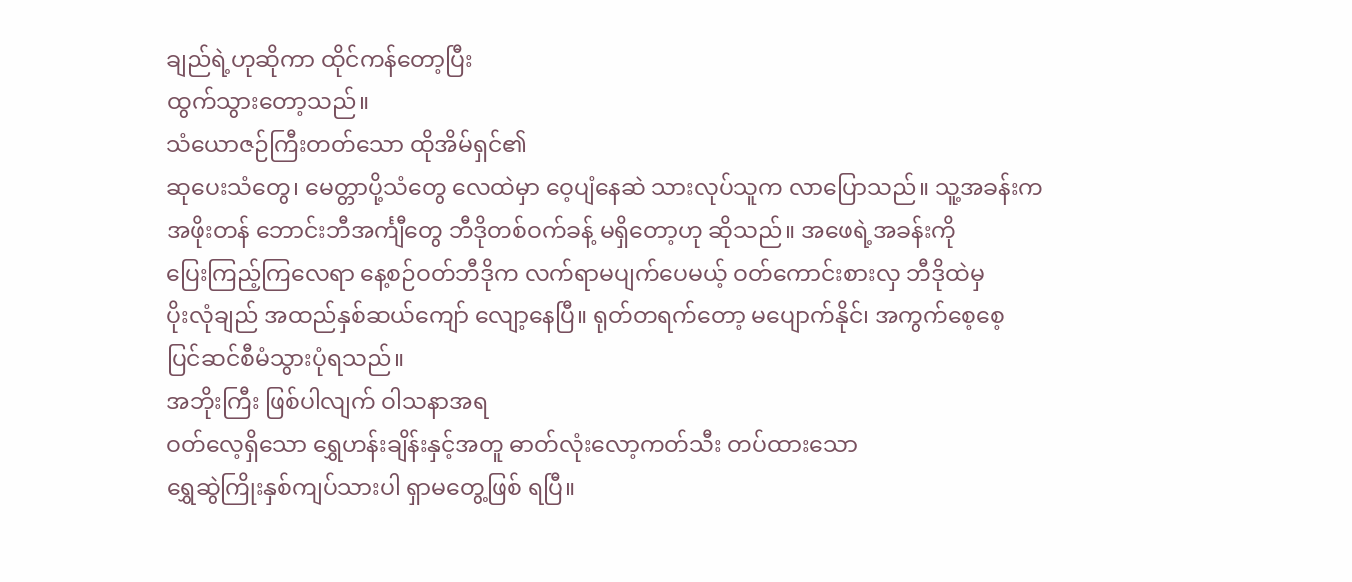ချည်ရဲ့ဟုဆိုကာ ထိုင်ကန်တော့ပြီး
ထွက်သွားတော့သည်။
သံယောဇဉ်ကြီးတတ်သော ထိုအိမ်ရှင်၏
ဆုပေးသံတွေ၊ မေတ္တာပို့သံတွေ လေထဲမှာ ဝေ့ပျံနေဆဲ သားလုပ်သူက လာပြောသည်။ သူ့အခန်းက
အဖိုးတန် ဘောင်းဘီအင်္ကျီတွေ ဘီဒိုတစ်ဝက်ခန့် မရှိတော့ဟု ဆိုသည်။ အဖေရဲ့အခန်းကို
ပြေးကြည့်ကြလေရာ နေ့စဉ်ဝတ်ဘီဒိုက လက်ရာမပျက်ပေမယ့် ဝတ်ကောင်းစားလှ ဘီဒိုထဲမှ
ပိုးလုံချည် အထည်နှစ်ဆယ်ကျော် လျော့နေပြီ။ ရုတ်တရက်တော့ မပျောက်နိုင်၊ အကွက်စေ့စေ့
ပြင်ဆင်စီမံသွားပုံရသည်။
အဘိုးကြီး ဖြစ်ပါလျက် ဝါသနာအရ
ဝတ်လေ့ရှိသော ရွှေဟန်းချိန်းနှင့်အတူ ဓာတ်လုံးလော့ကတ်သီး တပ်ထားသော
ရွှေဆွဲကြိုးနှစ်ကျပ်သားပါ ရှာမတွေ့ဖြစ် ရပြီ။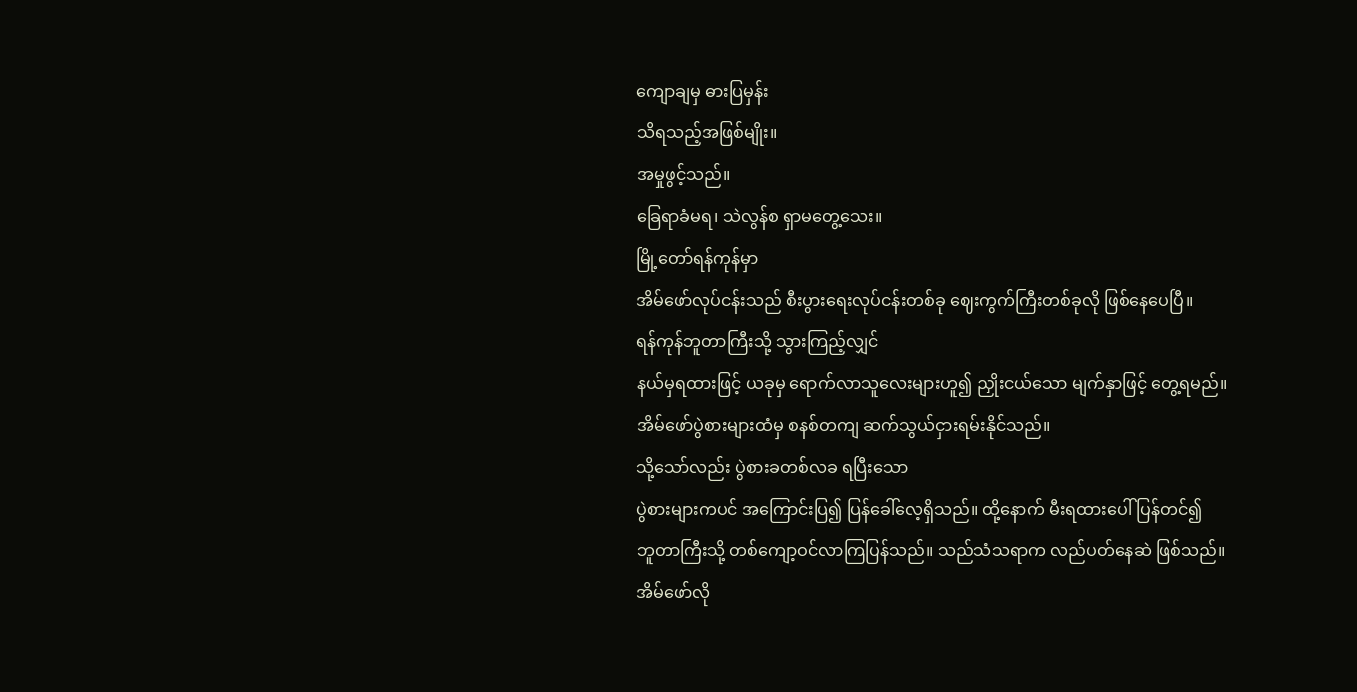ကျောချမှ ဓားပြမှန်း
သိရသည့်အဖြစ်မျိုး။
အမှုဖွင့်သည်။
ခြေရာခံမရ၊ သဲလွန်စ ရှာမတွေ့သေး။
မြို့တော်ရန်ကုန်မှာ
အိမ်ဖော်လုပ်ငန်းသည် စီးပွားရေးလုပ်ငန်းတစ်ခု ဈေးကွက်ကြီးတစ်ခုလို ဖြစ်နေပေပြီ။
ရန်ကုန်ဘူတာကြီးသို့ သွားကြည့်လျှင်
နယ်မှရထားဖြင့် ယခုမှ ရောက်လာသူလေးများဟူ၍ ညှိုးငယ်သော မျက်နှာဖြင့် တွေ့ရမည်။
အိမ်ဖော်ပွဲစားများထံမှ စနစ်တကျ ဆက်သွယ်ငှားရမ်းနိုင်သည်။
သို့သော်လည်း ပွဲစားခတစ်လခ ရပြီးသော
ပွဲစားများကပင် အကြောင်းပြ၍ ပြန်ခေါ်လေ့ရှိသည်။ ထို့နောက် မီးရထားပေါ် ပြန်တင်၍
ဘူတာကြီးသို့ တစ်ကျော့ဝင်လာကြပြန်သည်။ သည်သံသရာက လည်ပတ်နေဆဲ ဖြစ်သည်။
အိမ်ဖော်လို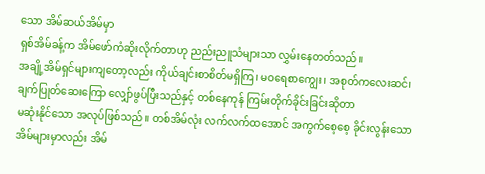သော အိမ်ဆယ်အိမ်မှာ
ရှစ်အိမ်ခန့်က အိမ်ဖော်ကံဆိုးလိုက်တာဟု ညည်းညူသံများသာ လွှမ်းနေတတ်သည်။
အချို့အိမ်ရှင်များကျတော့လည်း ကိုယ်ချင်းစာစိတ်မရှိကြ၊ မဝရေစာကျွေး၊ အစုတ်ကလေးဆင်၊
ချက်ပြုတ်ဆေးကြော လျှော်ဖွပ်ပြီးသည်နှင့် တစ်နေကုန် ကြမ်းတိုက်ခိုင်းခြင်းဆိုတာ
မဆုံးနိုင်သော အလုပ်ဖြစ်သည်။ တစ်အိမ်လုံး လက်လက်ထအောင် အကွက်စေ့စေ့ ခိုင်းလွန်းသော
အိမ်များမှာလည်း အိမ်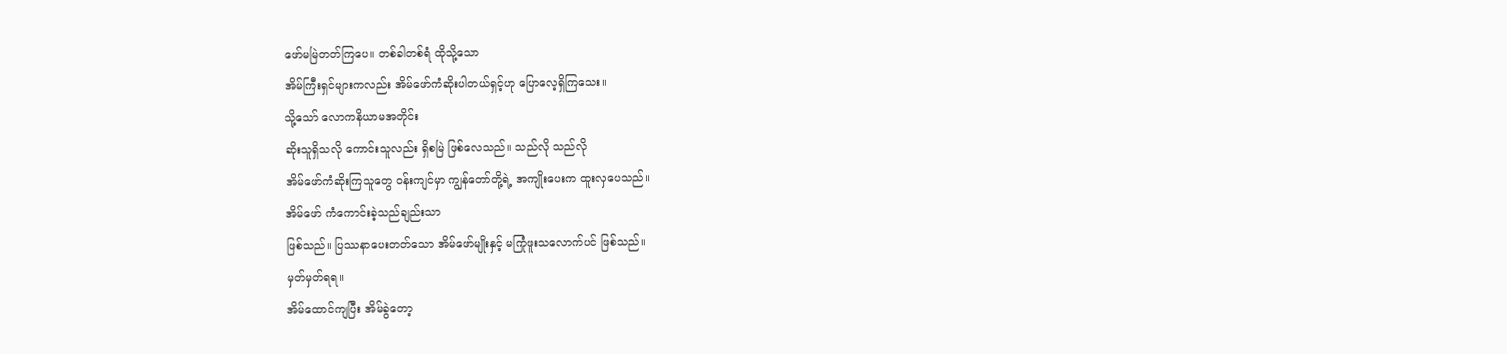ဖော်မမြဲတတ်ကြပေ။ တစ်ခါတစ်ရံ ထိုသို့သော
အိမ်ကြီးရှင်များကလည်း အိမ်ဖော်ကံဆိုးပါတယ်ရှင့်ဟု ပြောလေ့ရှိကြသေး။
သို့သော် လောကနိယာမအတိုင်း
ဆိုးသူရှိသလို ကောင်းသူလည်း ရှိစမြဲ ဖြစ်လေသည်။ သည်လို သည်လို
အိမ်ဖော်ကံဆိုးကြသူတွေ ဝန်းကျင်မှာ ကျွန်တော်တို့ရဲ့ အကျိုးပေးက ထူးလှပေသည်။
အိမ်ဖော် ကံကောင်းခဲ့သည်ချည်းသာ
ဖြစ်သည်။ ပြဿနာပေးတတ်သော အိမ်ဖော်မျိုးနှင့် မကြုံဖူးသလောက်ပင် ဖြစ်သည်။
မှတ်မှတ်ရရ။
အိမ်ထောင်ကျပြီး အိမ်ခွဲတော့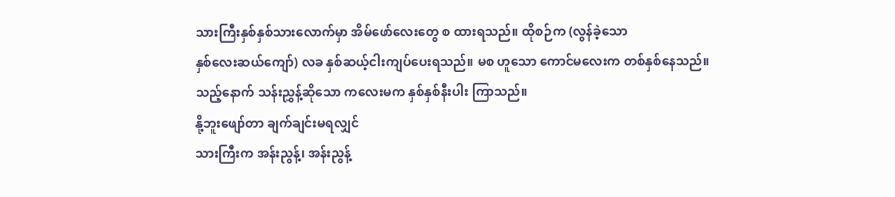သားကြီးနှစ်နှစ်သားလောက်မှာ အိမ်ဖော်လေးတွေ စ ထားရသည်။ ထိုစဉ်က (လွန်ခဲ့သော
နှစ်လေးဆယ်ကျော်) လခ နှစ်ဆယ့်ငါးကျပ်ပေးရသည်။ မစ ဟူသော ကောင်မလေးက တစ်နှစ်နေသည်။
သည့်နောက် သန်းညွှန့်ဆိုသော ကလေးမက နှစ်နှစ်နီးပါး ကြာသည်။
နို့ဘူးဖျော်တာ ချက်ချင်းမရလျှင်
သားကြီးက အန်းညွန့်၊ အန်းညွန့်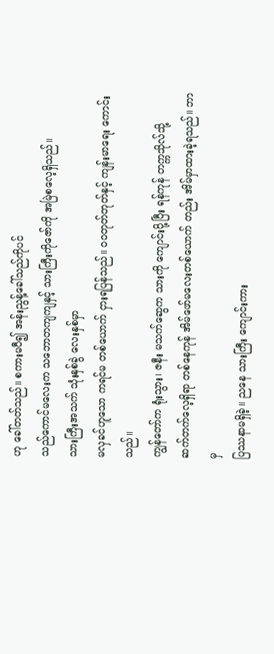ဟု ခေါ်တတ်သည်။ စကားမပီ၍ အန်းညွန့်ခေါ်သည်ကိုပင်
သည်ကောင်မလေးက သဘောတကျကျနှင့် သားကြီးကိုဇော်ကို အမြဲစလေ့ရှိသည်။
သားကြီးအသက် သုံးနှစ်ခွဲ လေးနှစ်မှာ
မလှခင်ဟူသော ကရင်မ တစ်ယောက် ငှားရပြန်သည်။ ဝဝတုတ်တုတ်နှင့် ကျန်းမာရေး ကောင်းသည်။
ကျွန်တော်က ရုံးသွား၊ ဇနီး မသက်ဆွေက သားကို ကျောင်းပို့ပြီး ရန်ကုန် တက္ကသိုလ်သို့
ဆက်တက်လေ့ရှိရာ တစ်နေကုန် အိမ်ဖော်မလေးတစ်ယောက် တည်း အိမ်မှာထားခဲ့ရသည်။ ဘာမှ
ပြဿနာမရှိခဲ့။ ညနေ သားကြီး ကျောင်းကား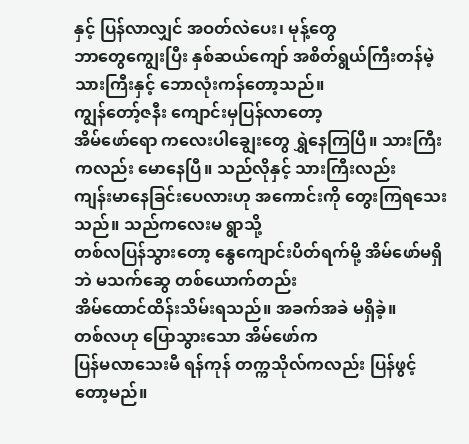နှင့် ပြန်လာလျှင် အဝတ်လဲပေး၊ မုန့်တွေ
ဘာတွေကျွေးပြီး နှစ်ဆယ်ကျော် အစိတ်ရွယ်ကြီးတန်မဲ့ သားကြီးနှင့် ဘောလုံးကန်တော့သည်။
ကျွန်တော့်ဇနီး ကျောင်းမှပြန်လာတော့
အိမ်ဖော်ရော ကလေးပါချွေးတွေ ရွှဲနေကြပြီ။ သားကြီးကလည်း မောနေပြီ။ သည်လိုနှင့် သားကြီးလည်း
ကျန်းမာနေခြင်းပေလားဟု အကောင်းကို တွေးကြရသေးသည်။ သည်ကလေးမ ရွာသို့
တစ်လပြန်သွားတော့ နွေကျောင်းပိတ်ရက်မို့ အိမ်ဖော်မရှိဘဲ မသက်ဆွေ တစ်ယောက်တည်း
အိမ်ထောင်ထိန်းသိမ်းရသည်။ အခက်အခဲ မရှိခဲ့။
တစ်လဟု ပြောသွားသော အိမ်ဖော်က
ပြန်မလာသေးမီ ရန်ကုန် တက္ကသိုလ်ကလည်း ပြန်ဖွင့်တော့မည်။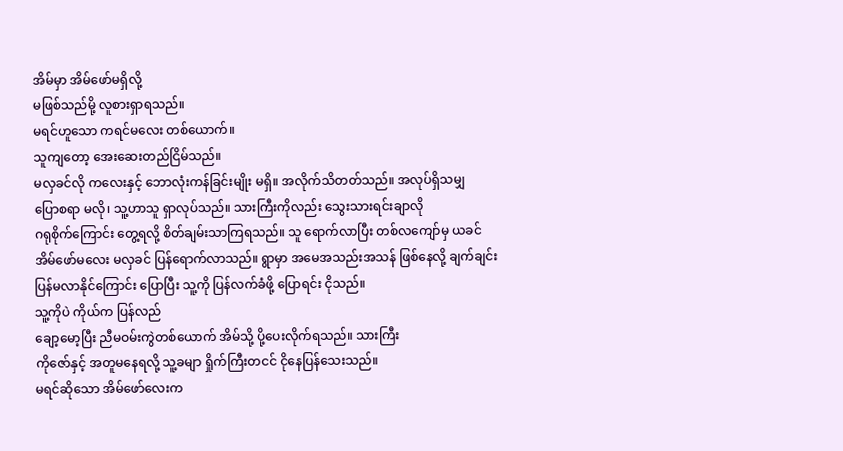အိမ်မှာ အိမ်ဖော်မရှိလို့
မဖြစ်သည်မို့ လူစားရှာရသည်။
မရင်ဟူသော ကရင်မလေး တစ်ယောက်။
သူကျတော့ အေးဆေးတည်ငြိမ်သည်။
မလှခင်လို ကလေးနှင့် ဘောလုံးကန်ခြင်းမျိုး မရှိ။ အလိုက်သိတတ်သည်။ အလုပ်ရှိသမျှ
ပြောစရာ မလို၊ သူ့ဟာသူ ရှာလုပ်သည်။ သားကြီးကိုလည်း သွေးသားရင်းချာလို
ဂရုစိုက်ကြောင်း တွေ့ရလို့ စိတ်ချမ်းသာကြရသည်။ သူ ရောက်လာပြီး တစ်လကျော်မှ ယခင်
အိမ်ဖော်မလေး မလှခင် ပြန်ရောက်လာသည်။ ရွာမှာ အမေအသည်းအသန် ဖြစ်နေလို့ ချက်ချင်း
ပြန်မလာနိုင်ကြောင်း ပြောပြီး သူ့ကို ပြန်လက်ခံဖို့ ပြောရင်း ငိုသည်။
သူ့ကိုပဲ ကိုယ်က ပြန်လည်
ချော့မော့ပြီး ညီမဝမ်းကွဲတစ်ယောက် အိမ်သို့ ပို့ပေးလိုက်ရသည်။ သားကြီး
ကိုဇော်နှင့် အတူမနေရလို့ သူ့ခမျာ ရှိုက်ကြီးတငင် ငိုနေပြန်သေးသည်။
မရင်ဆိုသော အိမ်ဖော်လေးက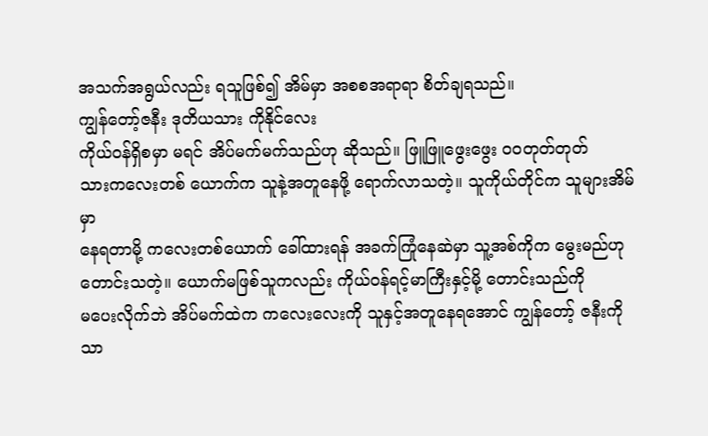အသက်အရွယ်လည်း ရသူဖြစ်၍ အိမ်မှာ အစစအရာရာ စိတ်ချရသည်။
ကျွန်တော့်ဇနီး ဒုတိယသား ကိုနိုင်လေး
ကိုယ်ဝန်ရှိစမှာ မရင် အိပ်မက်မက်သည်ဟု ဆိုသည်။ ဖြူဖြူဖွေးဖွေး ဝဝတုတ်တုတ်
သားကလေးတစ် ယောက်က သူနဲ့အတူနေဖို့ ရောက်လာသတဲ့။ သူကိုယ်တိုင်က သူများအိမ်မှာ
နေရတာမို့ ကလေးတစ်ယောက် ခေါ်ထားရန် အခက်ကြုံနေဆဲမှာ သူ့အစ်ကိုက မွေးမည်ဟု
တောင်းသတဲ့။ ယောက်မဖြစ်သူကလည်း ကိုယ်ဝန်ရင့်မာကြီးနှင့်မို့ တောင်းသည်ကို
မပေးလိုက်ဘဲ အိပ်မက်ထဲက ကလေးလေးကို သူနှင့်အတူနေရအောင် ကျွန်တော့် ဇနီးကိုသာ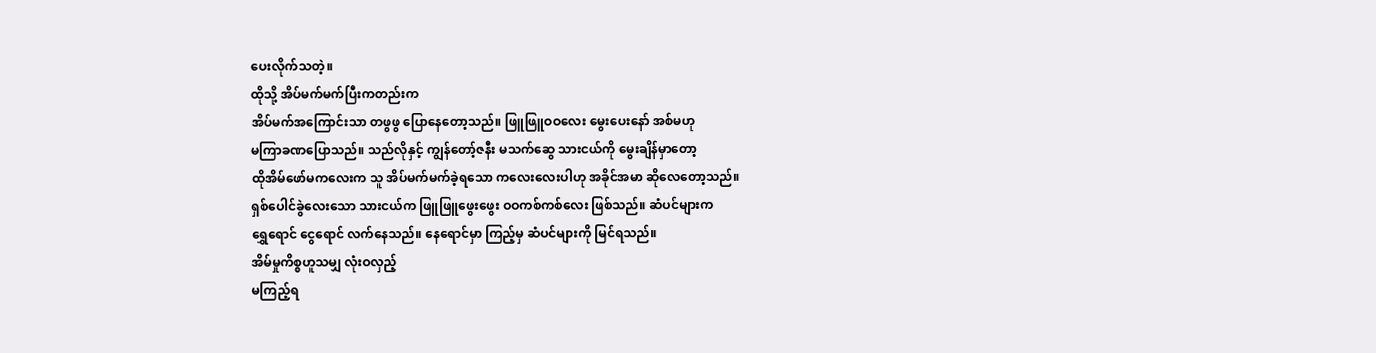ပေးလိုက်သတဲ့။
ထိုသို့ အိပ်မက်မက်ပြီးကတည်းက
အိပ်မက်အကြောင်းသာ တဖွဖွ ပြောနေတော့သည်။ ဖြူဖြူဝဝလေး မွေးပေးနော် အစ်မဟု
မကြာခဏပြောသည်။ သည်လိုနှင့် ကျွန်တော့်ဇနီး မသက်ဆွေ သားငယ်ကို မွေးချိန်မှာတော့
ထိုအိမ်ဖော်မကလေးက သူ အိပ်မက်မက်ခဲ့ရသော ကလေးလေးပါဟု အခိုင်အမာ ဆိုလေတော့သည်။
ရှစ်ပေါင်ခွဲလေးသော သားငယ်က ဖြူဖြူဖွေးဖွေး ဝဝကစ်ကစ်လေး ဖြစ်သည်။ ဆံပင်များက
ရွှေရောင် ငွေရောင် လက်နေသည်။ နေရောင်မှာ ကြည့်မှ ဆံပင်များကို မြင်ရသည်။
အိမ်မှုကိစ္စဟူသမျှ လုံးဝလှည့်
မကြည့်ရ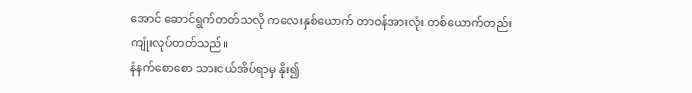အောင် ဆောင်ရွက်တတ်သလို ကလေးနှစ်ယောက် တာဝန်အားလုံး တစ်ယောက်တည်း
ကျုံးလုပ်တတ်သည်။
နံနက်စောစော သားငယ်အိပ်ရာမှ နိုး၍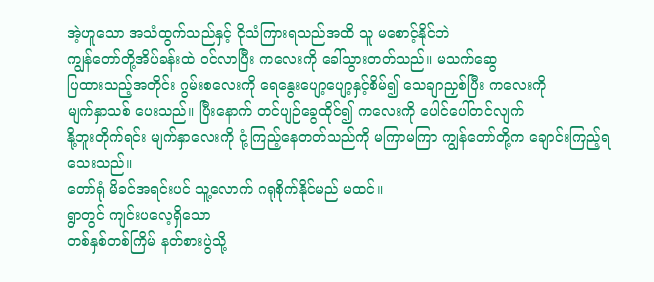အဲ့ဟူသော အသံထွက်သည်နှင့် ငိုသံကြားရသည်အထိ သူ မစောင့်နိုင်ဘဲ
ကျွန်တော်တို့အိပ်ခန်းထဲ ဝင်လာပြီး ကလေးကို ခေါ်သွားတတ်သည်။ မသက်ဆွေ
ပြထားသည့်အတိုင်း ဂွမ်းစလေးကို ရေနွေးပျော့ပျော့နှင့်စိမ်၍ သေချာညှစ်ပြီး ကလေးကို
မျက်နှာသစ် ပေးသည်။ ပြီးနောက် တင်ပျဉ်ခွေထိုင်၍ ကလေးကို ပေါင်ပေါ်တင်လျက်
နို့ဘူးတိုက်ရင်း မျက်နှာလေးကို ငုံ့ကြည့်နေတတ်သည်ကို မကြာမကြာ ကျွန်တော်တို့က ချောင်းကြည့်ရသေးသည်။
တော်ရုံ မိခင်အရင်းပင် သူ့လောက် ဂရုစိုက်နိုင်မည် မထင်။
ရွာတွင် ကျင်းပလေ့ရှိသော
တစ်နှစ်တစ်ကြိမ် နတ်စားပွဲသို့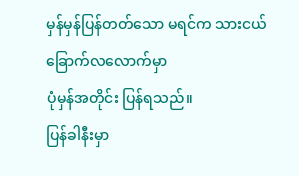မှန်မှန်ပြန်တတ်သော မရင်က သားငယ်ခြောက်လလောက်မှာ
ပုံမှန်အတိုင်း ပြန်ရသည်။
ပြန်ခါနီးမှာ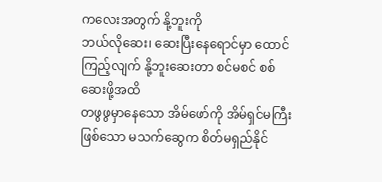ကလေးအတွက် နို့ဘူးကို
ဘယ်လိုဆေး၊ ဆေးပြီးနေရောင်မှာ ထောင်ကြည့်လျက် နို့ဘူးဆေးတာ စင်မစင် စစ်ဆေးဖို့အထိ
တဖွဖွမှာနေသော အိမ်ဖော်ကို အိမ်ရှင်မကြီးဖြစ်သော မသက်ဆွေက စိတ်မရှည်နိုင်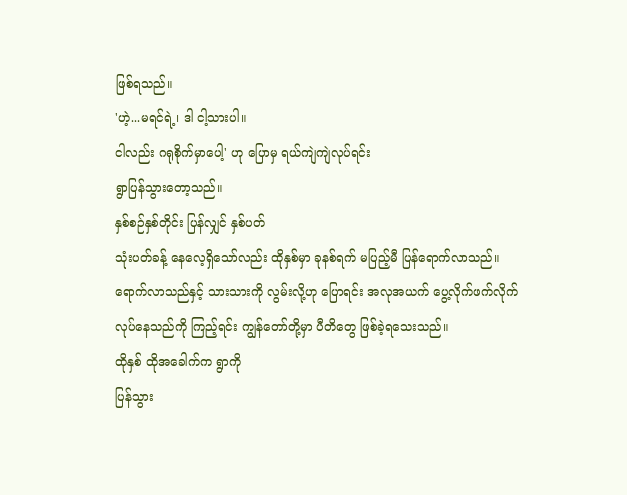ဖြစ်ရသည်။
'ဟဲ့...မရင်ရဲ့၊ ဒါ ငါ့သားပါ။
ငါလည်း ဂရုစိုက်မှာပေါ့' ဟု ပြောမှ ရယ်ကျဲကျဲလုပ်ရင်း
ရွာပြန်သွားတော့သည်။
နှစ်စဉ်နှစ်တိုင်း ပြန်လျှင် နှစ်ပတ်
သုံးပတ်ခန့် နေလေ့ရှိသော်လည်း ထိုနှစ်မှာ ခုနစ်ရက် မပြည့်မီ ပြန်ရောက်လာသည်။
ရောက်လာသည်နှင့် သားသားကို လွမ်းလို့ဟု ပြောရင်း အလုအယက် ပွေ့လိုက်ဖက်လိုက်
လုပ်နေသည်ကို ကြည့်ရင်း ကျွန်တော်တို့မှာ ပီတိတွေ ဖြစ်ခဲ့ရသေးသည်။
ထိုနှစ် ထိုအခေါက်က ရွာကို
ပြန်သွား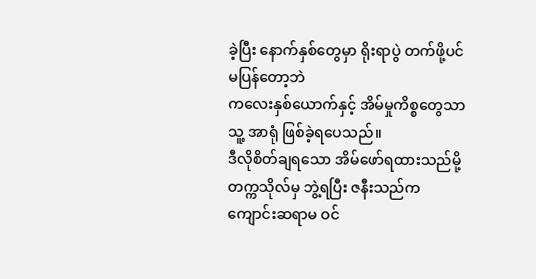ခဲ့ပြီး နောက်နှစ်တွေမှာ ရိုးရာပွဲ တက်ဖို့ပင် မပြန်တော့ဘဲ
ကလေးနှစ်ယောက်နှင့် အိမ်မှုကိစ္စတွေသာ သူ့ အာရုံ ဖြစ်ခဲ့ရပေသည်။
ဒီလိုစိတ်ချရသော အိမ်ဖော်ရထားသည်မို့
တက္ကသိုလ်မှ ဘွဲ့ရပြီး ဇနီးသည်က ကျောင်းဆရာမ ဝင်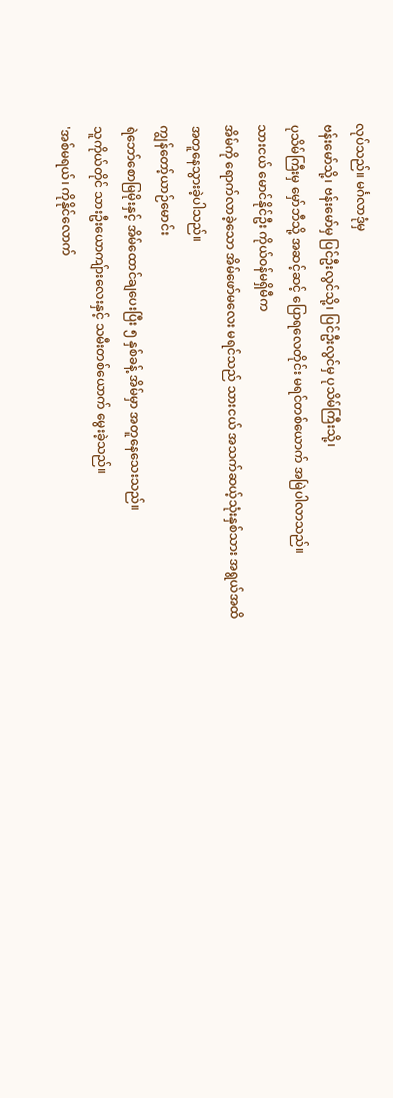လုပ်သည်။ မင်္ဂလာဒုံမှ
ဗန်းမော်သို့၊ ဗန်းမော်မှ ပြင်ဦးလွင်သို့၊ ပြင်ဦးလွင်မှ ပုသိမ်ကြီးသို့၊
ပုသိမ်ကြီးမှ မှော်ဘီသို့ အဆင့်ဆင့် ပြောရလေတိုင်း မရင်တစ်ယောက် အမြဲပါလာသည်။
သားငယ် မောင်နိုင်ဦး ကိုယ်ဝန်မရှိမီက
အိမ်ကို ရောက်လာခဲ့သော အိမ်ဖော်မလေး မရင်သည် သားငယ် အသက်ဆယ့်သုံးနှစ်သား အရွယ်အထိ
အတူနေသွားခဲ့ပါသည်။
ကျွန်တော့်ယာဉ်မောင်း
ရဲဘော်စောမြမိုးနှင့် အိမ်ထောင်ချပေးပြီး ၅ နှစ်ခန့် အိမ်မှာ အတူနေသေးသည်။
သူကိုယ်တိုင် သားဦးယောကျ်ားလေးနှင့် သမီးတစ်ယောက် မွေးခဲ့သည်။
'အစ်မရယ်၊ ကိုနိုင်လောက်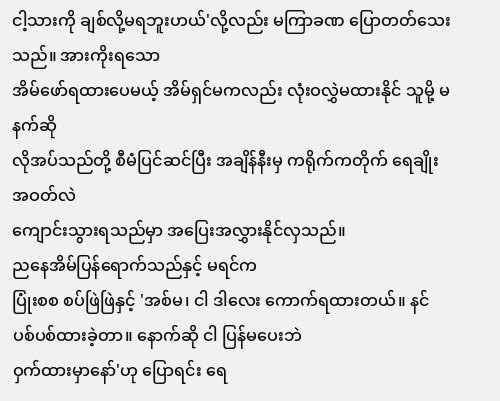ငါ့သားကို ချစ်လို့မရဘူးဟယ်'လို့လည်း မကြာခဏ ပြောတတ်သေးသည်။ အားကိုးရသော
အိမ်ဖော်ရထားပေမယ့် အိမ်ရှင်မကလည်း လုံးဝလွှဲမထားနိုင် သူမို့ မနက်ဆို
လိုအပ်သည်တို့ စီမံပြင်ဆင်ပြီး အချိန်နီးမှ ကရိုက်ကတိုက် ရေချိုးအဝတ်လဲ
ကျောင်းသွားရသည်မှာ အပြေးအလွှားနိုင်လှသည်။
ညနေအိမ်ပြန်ရောက်သည်နှင့် မရင်က
ပြုံးစစ စပ်ဖြဲဖြဲနှင့် 'အစ်မ၊ ငါ ဒါလေး ကောက်ရထားတယ်။ နင် ပစ်ပစ်ထားခဲ့တာ။ နောက်ဆို ငါ ပြန်မပေးဘဲ
ဝှက်ထားမှာနော်'ဟု ပြောရင်း ရေ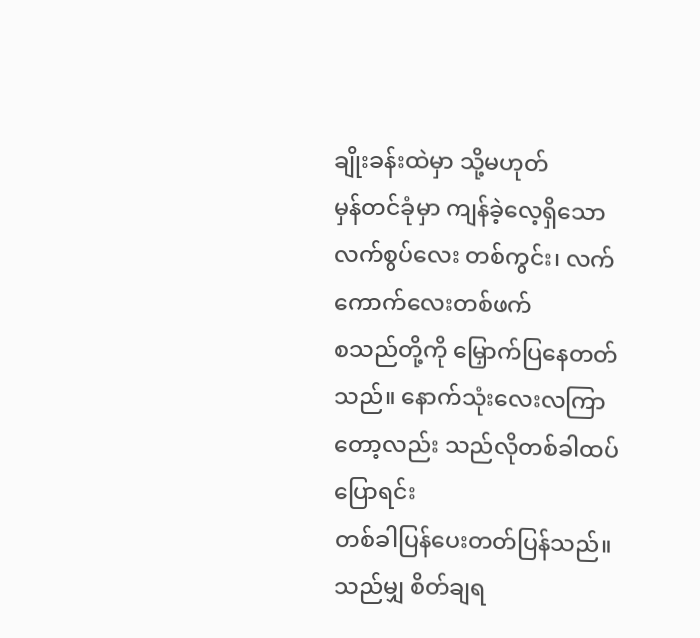ချိုးခန်းထဲမှာ သို့မဟုတ်
မှန်တင်ခုံမှာ ကျန်ခဲ့လေ့ရှိသော လက်စွပ်လေး တစ်ကွင်း၊ လက်ကောက်လေးတစ်ဖက်
စသည်တို့ကို မြှောက်ပြနေတတ်သည်။ နောက်သုံးလေးလကြာတော့လည်း သည်လိုတစ်ခါထပ်ပြောရင်း
တစ်ခါပြန်ပေးတတ်ပြန်သည်။
သည်မျှ စိတ်ချရ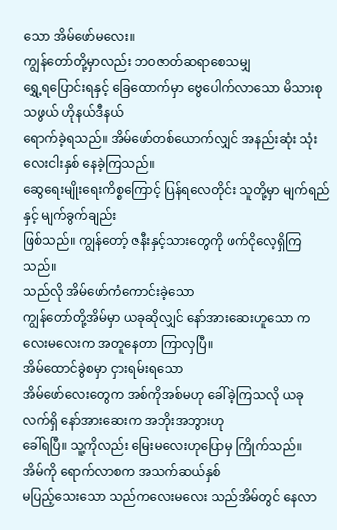သော အိမ်ဖော်မလေး။
ကျွန်တော်တို့မှာလည်း ဘဝဇာတ်ဆရာစေသမျှ
ရွှေ့ရပြောင်းရနှင့် ခြေထောက်မှာ ဗွေပေါက်လာသော မိသားစုသဖွယ် ဟိုနယ်ဒီနယ်
ရောက်ခဲ့ရသည်။ အိမ်ဖော်တစ်ယောက်လျှင် အနည်းဆုံး သုံးလေးငါးနှစ် နေခဲ့ကြသည်။
ဆွေရေးမျိုးရေးကိစ္စကြောင့် ပြန်ရလေတိုင်း သူတို့မှာ မျက်ရည်နှင့် မျက်ခွက်ချည်း
ဖြစ်သည်။ ကျွန်တော့် ဇနီးနှင့်သားတွေကို ဖက်ငိုလေ့ရှိကြသည်။
သည်လို အိမ်ဖော်ကံကောင်းခဲ့သော
ကျွန်တော်တို့အိမ်မှာ ယခုဆိုလျှင် နော်အားဆေးဟူသော ကလေးမလေးက အတူနေတာ ကြာလှပြီ။
အိမ်ထောင်ခွဲစမှာ ငှားရမ်းရသော
အိမ်ဖော်လေးတွေက အစ်ကိုအစ်မဟု ခေါ်ခဲ့ကြသလို ယခုလက်ရှိ နော်အားဆေးက အဘိုးအဘွားဟု
ခေါ်ရပြီ။ သူ့ကိုလည်း မြေးမလေးဟုပြောမှ ကြိုက်သည်။
အိမ်ကို ရောက်လာစက အသက်ဆယ်နှစ်
မပြည့်သေးသော သည်ကလေးမလေး သည်အိမ်တွင် နေလာ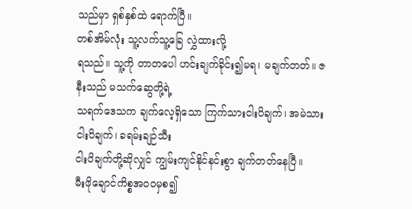သည်မှာ ရှစ်နှစ်ထဲ ရောက်ပြီ။
တစ်အိမ်လုံး သူ့လက်သူ့ခြေ လွှဲထားလို့
ရသည်။ သူ့ကို တာတပေါ ဟင်းချက်ခိုင်း၍မရ၊ မချက်တတ်။ ဇနီးသည် မသက်ဆွေတို့ရဲ့
သရက်ဒေသက ချက်လေ့ရှိသော ကြက်သားငါးပိချက်၊ အမဲသားငါးပိချက်၊ ခရမ်းချဉ်သီး
ငါးပိချက်တို့ဆိုလျှင် ကျွမ်းကျင်နိုင်နင်းစွာ ချက်တတ်နေပြီ။
မီးဖိုချောင်ကိစ္စအဝဝမှစ၍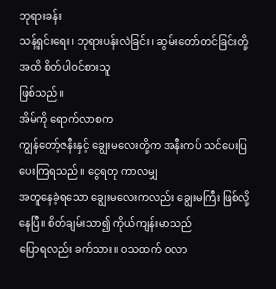ဘုရားခန်း
သန့်ရှင်းရေး၊ ဘုရားပန်းလဲခြင်း၊ ဆွမ်းတော်တင်ခြင်းတို့အထိ စိတ်ပါဝင်စားသူ
ဖြစ်သည်။
အိမ်ကို ရောက်လာစက
ကျွန်တော့်ဇနီးနှင့် ချွေးမလေးတို့က အနီးကပ် သင်ပေးပြပေးကြရသည်။ ငွေရတု ကာလမျှ
အတူနေခဲ့ရသော ချွေးမလေးကလည်း ချွေးမကြီး ဖြစ်လို့နေပြီ။ စိတ်ချမ်းသာ၍ ကိုယ်ကျန်းမာသည်
ပြောရလည်း ခက်သား။ ဝသထက် ဝလာ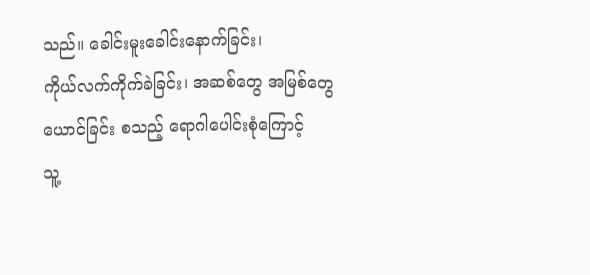သည်။ ခေါင်းမူးခေါင်းနောက်ခြင်း၊
ကိုယ်လက်ကိုက်ခဲခြင်း၊ အဆစ်တွေ အမြစ်တွေ ယောင်ခြင်း စသည့် ရောဂါပေါင်းစုံကြောင့်
သူ့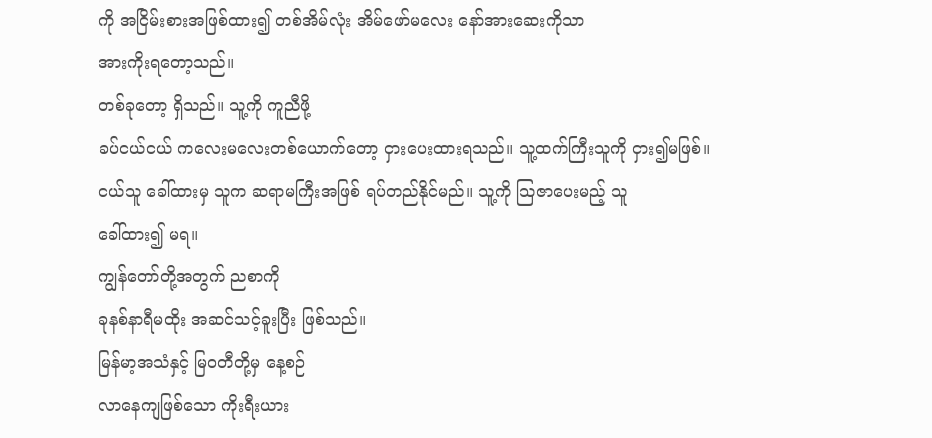ကို အငြိမ်းစားအဖြစ်ထား၍ တစ်အိမ်လုံး အိမ်ဖော်မလေး နော်အားဆေးကိုသာ
အားကိုးရတော့သည်။
တစ်ခုတော့ ရှိသည်။ သူ့ကို ကူညီဖို့
ခပ်ငယ်ငယ် ကလေးမလေးတစ်ယောက်တော့ ငှားပေးထားရသည်။ သူ့ထက်ကြီးသူကို ငှား၍မဖြစ်။
ငယ်သူ ခေါ်ထားမှ သူက ဆရာမကြီးအဖြစ် ရပ်တည်နိုင်မည်။ သူ့ကို သြဇာပေးမည့် သူ
ခေါ်ထား၍ မရ။
ကျွန်တော်တို့အတွက် ညစာကို
ခုနစ်နာရီမထိုး အဆင်သင့်ခူးပြီး ဖြစ်သည်။
မြန်မာ့အသံနှင့် မြဝတီတို့မှ နေ့စဉ်
လာနေကျဖြစ်သော ကိုးရီးယား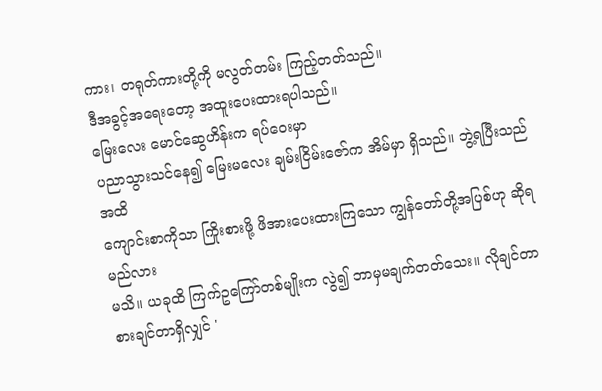ကား၊ တရုတ်ကားတို့ကို မလွတ်တမ်း ကြည့်တတ်သည်။
ဒီအခွင့်အရေးတော့ အထူးပေးထားရပါသည်။
မြေးလေး မောင်ဆွေဟိန်းက ရပ်ဝေးမှာ
ပညာသွားသင်နေ၍ မြေးမလေး ချမ်းငြိမ်းဇော်က အိမ်မှာ ရှိသည်။ ဘွဲ့ရပြီးသည်အထိ
ကျောင်းစာကိုသာ ကြိုးစားဖို့ ဖိအားပေးထားကြသော ကျွန်တော်တို့အပြစ်ဟု ဆိုရမည်လား
မသိ။ ယခုထိ ကြက်ဥကြော်တစ်မျိုးက လွဲ၍ ဘာမှမချက်တတ်သေး။ လိုချင်တာ
စားချင်တာရှိလျှင် '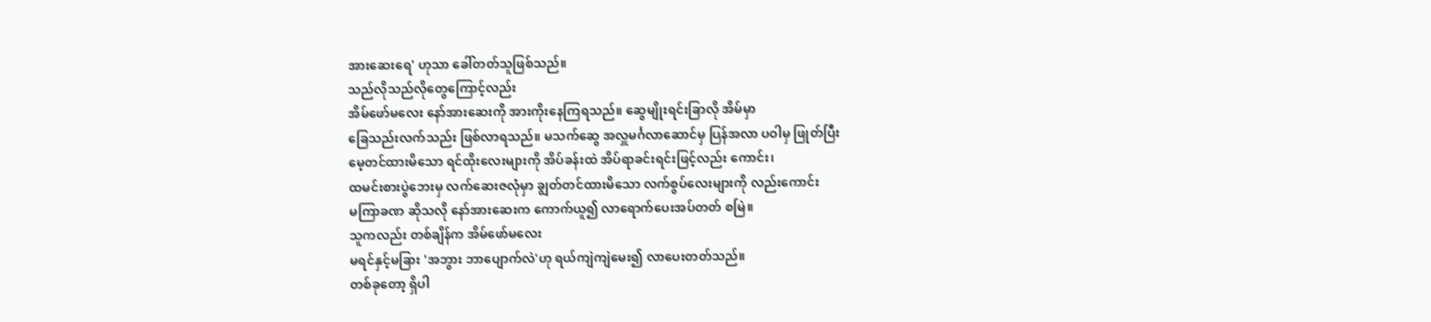အားဆေးရေ' ဟုသာ ခေါ်တတ်သူဖြစ်သည်။
သည်လိုသည်လိုတွေကြောင့်လည်း
အိမ်ဖော်မလေး နော်အားဆေးကို အားကိုးနေကြရသည်။ ဆွေမျိုးရင်းခြာလို အိမ်မှာ
ခြေသည်းလက်သည်း ဖြစ်လာရသည်။ မသက်ဆွေ အလှူမင်္ဂလာဆောင်မှ ပြန်အလာ ပဝါမှ ဖြုတ်ပြီး
မေ့တင်ထားမိသော ရင်ထိုးလေးများကို အိပ်ခန်းထဲ အိပ်ရာခင်းရင်းဖြင့်လည်း ကောင်း၊
ထမင်းစားပွဲဘေးမှ လက်ဆေးဇလုံမှာ ချွတ်တင်ထားမိသော လက်စွပ်လေးများကို လည်းကောင်း
မကြာခဏ ဆိုသလို နော်အားဆေးက ကောက်ယူ၍ လာရောက်ပေးအပ်တတ် စမြဲ။
သူကလည်း တစ်ချိန်က အိမ်ဖော်မလေး
မရင်နှင့်မခြား 'အဘွား ဘာပျောက်လဲ'ဟု ရယ်ကျဲကျဲမေး၍ လာပေးတတ်သည်။
တစ်ခုတော့ ရှိပါ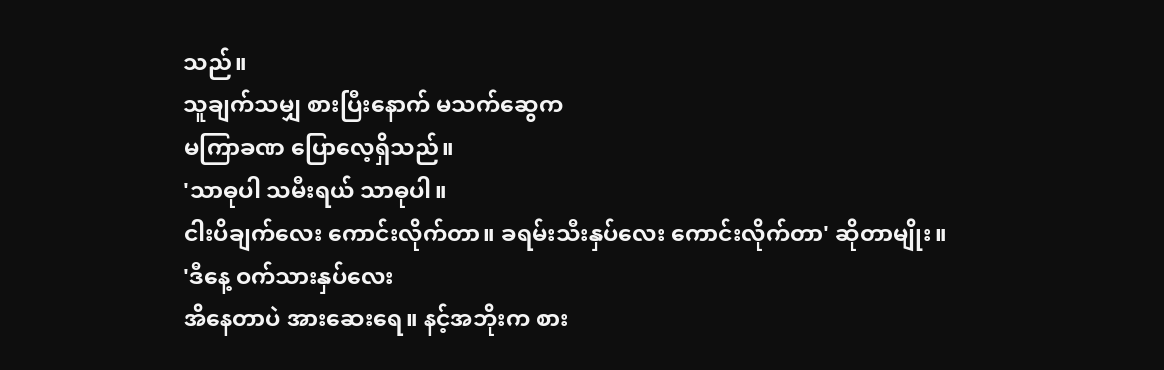သည်။
သူချက်သမျှ စားပြီးနောက် မသက်ဆွေက
မကြာခဏ ပြောလေ့ရှိသည်။
'သာဓုပါ သမီးရယ် သာဓုပါ။
ငါးပိချက်လေး ကောင်းလိုက်တာ။ ခရမ်းသီးနှပ်လေး ကောင်းလိုက်တာ' ဆိုတာမျိုး။
'ဒီနေ့ ဝက်သားနှပ်လေး
အိနေတာပဲ အားဆေးရေ။ နင့်အဘိုးက စား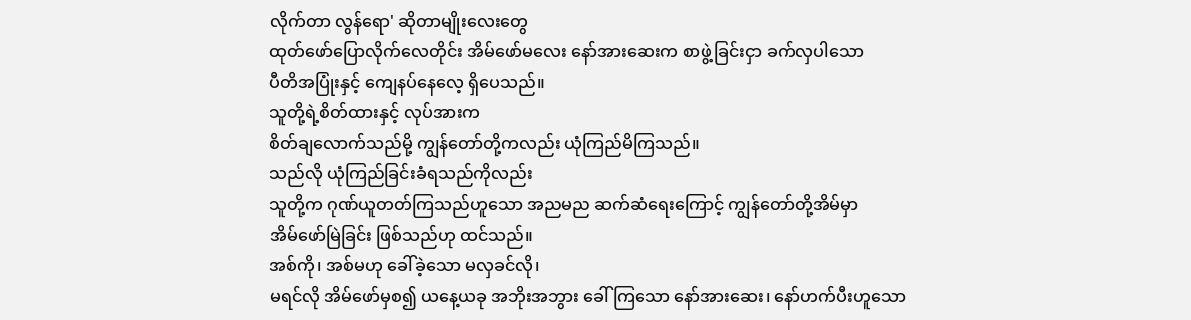လိုက်တာ လွန်ရော' ဆိုတာမျိုးလေးတွေ
ထုတ်ဖော်ပြောလိုက်လေတိုင်း အိမ်ဖော်မလေး နော်အားဆေးက စာဖွဲ့ခြင်းငှာ ခက်လှပါသော
ပီတိအပြုံးနှင့် ကျေနပ်နေလေ့ ရှိပေသည်။
သူတို့ရဲ့စိတ်ထားနှင့် လုပ်အားက
စိတ်ချလောက်သည်မို့ ကျွန်တော်တို့ကလည်း ယုံကြည်မိကြသည်။
သည်လို ယုံကြည်ခြင်းခံရသည်ကိုလည်း
သူတို့က ဂုဏ်ယူတတ်ကြသည်ဟူသော အညမည ဆက်ဆံရေးကြောင့် ကျွန်တော်တို့အိမ်မှာ
အိမ်ဖော်မြဲခြင်း ဖြစ်သည်ဟု ထင်သည်။
အစ်ကို၊ အစ်မဟု ခေါ်ခဲ့သော မလှခင်လို၊
မရင်လို အိမ်ဖော်မှစ၍ ယနေ့ယခု အဘိုးအဘွား ခေါ်ကြသော နော်အားဆေး၊ နော်ဟက်ပီးဟူသော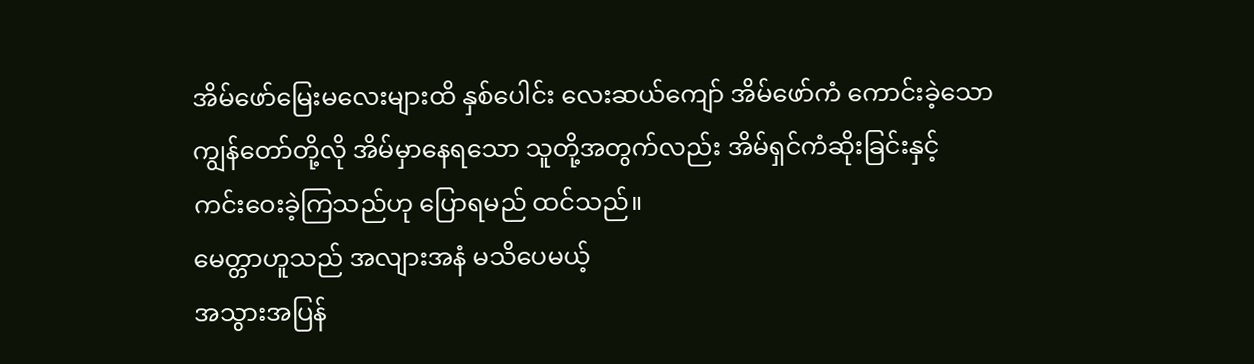အိမ်ဖော်မြေးမလေးများထိ နှစ်ပေါင်း လေးဆယ်ကျော် အိမ်ဖော်ကံ ကောင်းခဲ့သော
ကျွန်တော်တို့လို အိမ်မှာနေရသော သူတို့အတွက်လည်း အိမ်ရှင်ကံဆိုးခြင်းနှင့်
ကင်းဝေးခဲ့ကြသည်ဟု ပြောရမည် ထင်သည်။
မေတ္တာဟူသည် အလျားအနံ မသိပေမယ့်
အသွားအပြန်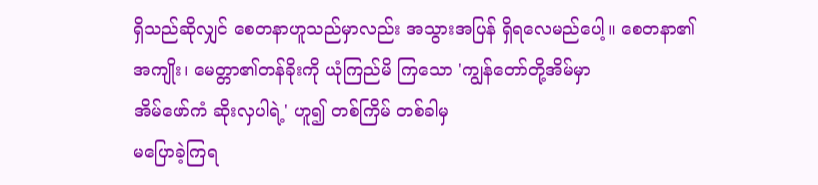ရှိသည်ဆိုလျှင် စေတနာဟူသည်မှာလည်း အသွားအပြန် ရှိရလေမည်ပေါ့။ စေတနာ၏
အကျိုး၊ မေတ္တာ၏တန်ခိုးကို ယုံကြည်မိ ကြသော 'ကျွန်တော်တို့အိမ်မှာ
အိမ်ဖော်ကံ ဆိုးလှပါရဲ့' ဟူ၍ တစ်ကြိမ် တစ်ခါမှ
မပြောခဲ့ကြရ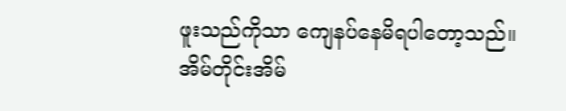ဖူးသည်ကိုသာ ကျေနပ်နေမိရပါတော့သည်။
အိမ်တိုင်းအိမ်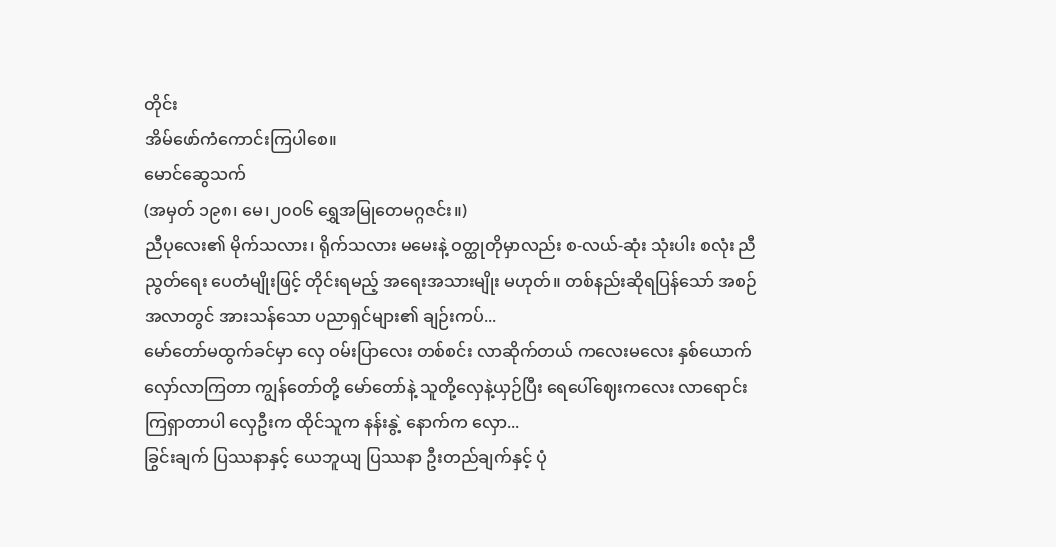တိုင်း
အိမ်ဖော်ကံကောင်းကြပါစေ။
မောင်ဆွေသက်
(အမှတ် ၁၉၈၊ မေ၊၂၀၀၆ ရွှေအမြုတေမဂ္ဂဇင်း။)
ညီပုလေး၏ မိုက်သလား၊ ရိုက်သလား မမေးနဲ့ ဝတ္ထုတိုမှာလည်း စ-လယ်-ဆုံး သုံးပါး စလုံး ညီညွတ်ရေး ပေတံမျိုးဖြင့် တိုင်းရမည့် အရေးအသားမျိုး မဟုတ်။ တစ်နည်းဆိုရပြန်သော် အစဉ်အလာတွင် အားသန်သော ပညာရှင်များ၏ ချဉ်းကပ်...
မော်တော်မထွက်ခင်မှာ လှေ ဝမ်းပြာလေး တစ်စင်း လာဆိုက်တယ် ကလေးမလေး နှစ်ယောက် လှော်လာကြတာ ကျွန်တော်တို့ မော်တော်နဲ့ သူတို့လှေနဲ့ယှဉ်ပြီး ရေပေါ်ဈေးကလေး လာရောင်းကြရှာတာပါ လှေဦးက ထိုင်သူက နန်းနွဲ့ နောက်က လှော...
ခြွင်းချက် ပြဿနာနှင့် ယေဘူယျ ပြဿနာ ဦးတည်ချက်နှင့် ပုံ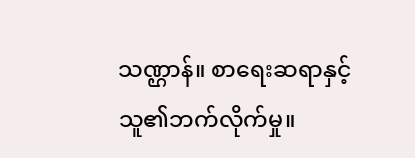သဏ္ဌာန်။ စာရေးဆရာနှင့် သူ၏ဘက်လိုက်မှု။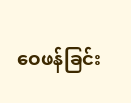ဝေဖန်ခြင်း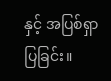နှင့် အပြစ်ရှာပြခြင်း။